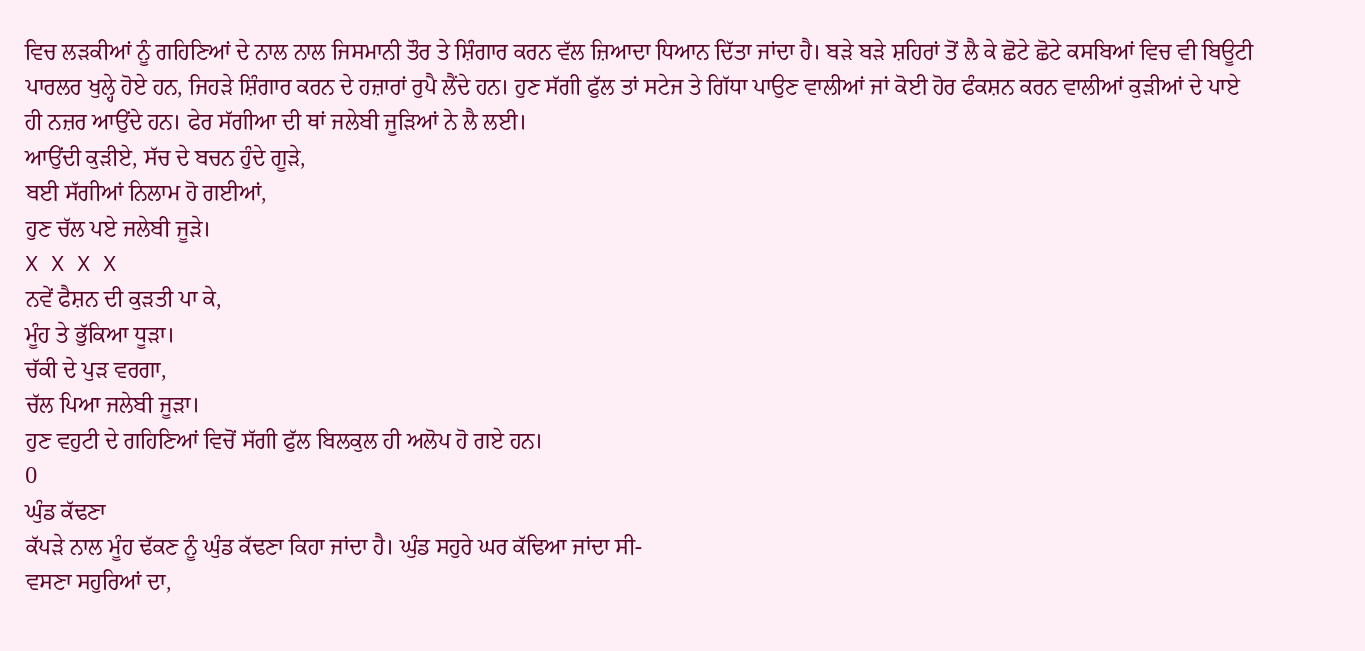ਵਿਚ ਲੜਕੀਆਂ ਨੂੰ ਗਹਿਣਿਆਂ ਦੇ ਨਾਲ ਨਾਲ ਜਿਸਮਾਨੀ ਤੌਰ ਤੇ ਸ਼ਿੰਗਾਰ ਕਰਨ ਵੱਲ ਜ਼ਿਆਦਾ ਧਿਆਨ ਦਿੱਤਾ ਜਾਂਦਾ ਹੈ। ਬੜੇ ਬੜੇ ਸ਼ਹਿਰਾਂ ਤੋਂ ਲੈ ਕੇ ਛੋਟੇ ਛੋਟੇ ਕਸਬਿਆਂ ਵਿਚ ਵੀ ਬਿਊਟੀ ਪਾਰਲਰ ਖੁਲ੍ਹੇ ਹੋਏ ਹਨ, ਜਿਹੜੇ ਸ਼ਿੰਗਾਰ ਕਰਨ ਦੇ ਹਜ਼ਾਰਾਂ ਰੁਪੈ ਲੈਂਦੇ ਹਨ। ਹੁਣ ਸੱਗੀ ਫੁੱਲ ਤਾਂ ਸਟੇਜ ਤੇ ਗਿੱਧਾ ਪਾਉਣ ਵਾਲੀਆਂ ਜਾਂ ਕੋਈ ਹੋਰ ਫੰਕਸ਼ਨ ਕਰਨ ਵਾਲੀਆਂ ਕੁੜੀਆਂ ਦੇ ਪਾਏ ਹੀ ਨਜ਼ਰ ਆਉਂਦੇ ਹਨ। ਫੇਰ ਸੱਗੀਆ ਦੀ ਥਾਂ ਜਲੇਬੀ ਜੂੜਿਆਂ ਨੇ ਲੈ ਲਈ।
ਆਉਂਦੀ ਕੁੜੀਏ, ਸੱਚ ਦੇ ਬਚਨ ਹੁੰਦੇ ਗੂੜੇ,
ਬਈ ਸੱਗੀਆਂ ਨਿਲਾਮ ਹੋ ਗਈਆਂ,
ਹੁਣ ਚੱਲ ਪਏ ਜਲੇਬੀ ਜੂੜੇ।
X X X X
ਨਵੇਂ ਫੈਸ਼ਨ ਦੀ ਕੁੜਤੀ ਪਾ ਕੇ,
ਮੂੰਹ ਤੇ ਭੁੱਕਿਆ ਧੂੜਾ।
ਚੱਕੀ ਦੇ ਪੁੜ ਵਰਗਾ,
ਚੱਲ ਪਿਆ ਜਲੇਬੀ ਜੂੜਾ।
ਹੁਣ ਵਹੁਟੀ ਦੇ ਗਹਿਣਿਆਂ ਵਿਚੋਂ ਸੱਗੀ ਫੁੱਲ ਬਿਲਕੁਲ ਹੀ ਅਲੋਪ ਹੋ ਗਏ ਹਨ।
0
ਘੁੰਡ ਕੱਢਣਾ
ਕੱਪੜੇ ਨਾਲ ਮੂੰਹ ਢੱਕਣ ਨੂੰ ਘੁੰਡ ਕੱਢਣਾ ਕਿਹਾ ਜਾਂਦਾ ਹੈ। ਘੁੰਡ ਸਹੁਰੇ ਘਰ ਕੱਢਿਆ ਜਾਂਦਾ ਸੀ-
ਵਸਣਾ ਸਹੁਰਿਆਂ ਦਾ,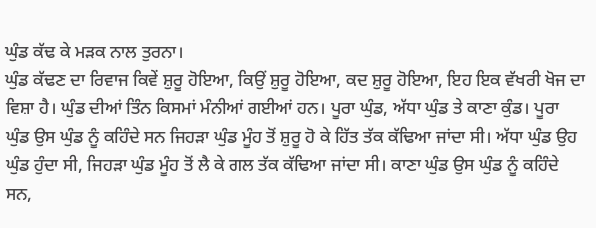ਘੁੰਡ ਕੱਢ ਕੇ ਮੜਕ ਨਾਲ ਤੁਰਨਾ।
ਘੁੰਡ ਕੱਢਣ ਦਾ ਰਿਵਾਜ ਕਿਵੇਂ ਸ਼ੁਰੂ ਹੋਇਆ, ਕਿਉਂ ਸ਼ੁਰੂ ਹੋਇਆ, ਕਦ ਸ਼ੁਰੂ ਹੋਇਆ, ਇਹ ਇਕ ਵੱਖਰੀ ਖੋਜ ਦਾ ਵਿਸ਼ਾ ਹੈ। ਘੁੰਡ ਦੀਆਂ ਤਿੰਨ ਕਿਸਮਾਂ ਮੰਨੀਆਂ ਗਈਆਂ ਹਨ। ਪੂਰਾ ਘੁੰਡ, ਅੱਧਾ ਘੁੰਡ ਤੇ ਕਾਣਾ ਕੁੰਡ। ਪੂਰਾ ਘੁੰਡ ਉਸ ਘੁੰਡ ਨੂੰ ਕਹਿੰਦੇ ਸਨ ਜਿਹੜਾ ਘੁੰਡ ਮੂੰਹ ਤੋਂ ਸ਼ੁਰੂ ਹੋ ਕੇ ਹਿੱਤ ਤੱਕ ਕੱਢਿਆ ਜਾਂਦਾ ਸੀ। ਅੱਧਾ ਘੁੰਡ ਉਹ ਘੁੰਡ ਹੁੰਦਾ ਸੀ, ਜਿਹੜਾ ਘੁੰਡ ਮੂੰਹ ਤੋਂ ਲੈ ਕੇ ਗਲ ਤੱਕ ਕੱਢਿਆ ਜਾਂਦਾ ਸੀ। ਕਾਣਾ ਘੁੰਡ ਉਸ ਘੁੰਡ ਨੂੰ ਕਹਿੰਦੇ ਸਨ,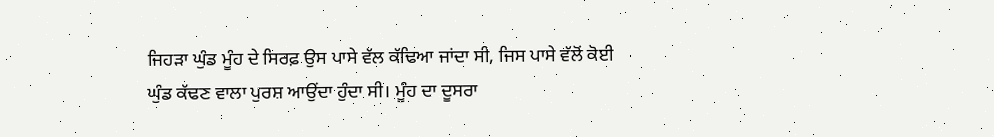ਜਿਹੜਾ ਘੁੰਡ ਮੂੰਹ ਦੇ ਸਿਰਫ਼ ਉਸ ਪਾਸੇ ਵੱਲ ਕੱਢਿਆ ਜਾਂਦਾ ਸੀ, ਜਿਸ ਪਾਸੇ ਵੱਲੋਂ ਕੋਈ ਘੁੰਡ ਕੱਢਣ ਵਾਲਾ ਪੁਰਸ਼ ਆਉਂਦਾ ਹੁੰਦਾ ਸੀ। ਮੂੰਹ ਦਾ ਦੂਸਰਾ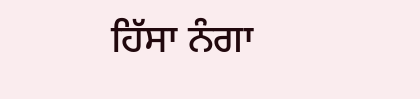ਹਿੱਸਾ ਨੰਗਾ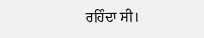ਰਹਿੰਦਾ ਸੀ।